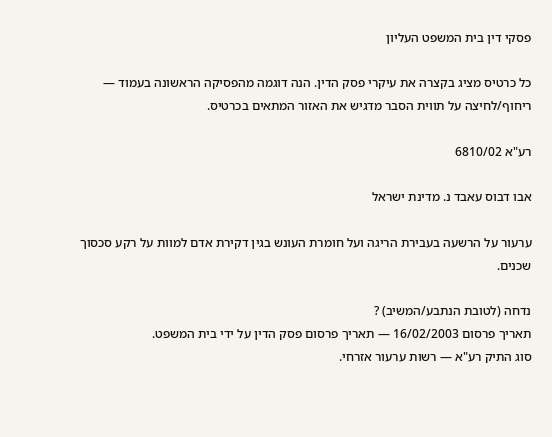פסקי דין בית המשפט העליון

כל כרטיס מציג בקצרה את עיקרי פסק הדין. הנה דוגמה מהפסיקה הראשונה בעמוד — ריחוף/לחיצה על תווית הסבר מדגיש את האזור המתאים בכרטיס.

רע"א 6810/02

אבו דבוס עאבד נ. מדינת ישראל

ערעור על הרשעה בעבירת הריגה ועל חומרת העונש בגין דקירת אדם למוות על רקע סכסוך שכנים.

נדחה (לטובת הנתבע/המשיב) ?
תאריך פרסום 16/02/2003 — תאריך פרסום פסק הדין על ידי בית המשפט.
סוג התיק רע"א — רשות ערעור אזרחי.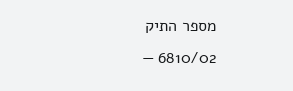מספר התיק 6810/02 —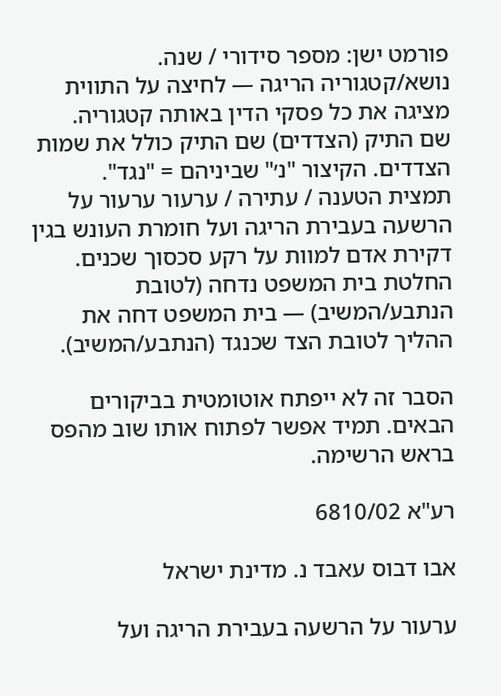פורמט ישן: מספר סידורי / שנה.
נושא/קטגוריה הריגה — לחיצה על התווית מציגה את כל פסקי הדין באותה קטגוריה.
שם התיק (הצדדים) שם התיק כולל את שמות הצדדים. הקיצור "נ׳" שביניהם = "נגד".
תמצית הטענה / עתירה / ערעור ערעור על הרשעה בעבירת הריגה ועל חומרת העונש בגין דקירת אדם למוות על רקע סכסוך שכנים.
החלטת בית המשפט נדחה (לטובת הנתבע/המשיב) — בית המשפט דחה את ההליך לטובת הצד שכנגד (הנתבע/המשיב).

הסבר זה לא ייפתח אוטומטית בביקורים הבאים. תמיד אפשר לפתוח אותו שוב מהפס בראש הרשימה.

רע"א 6810/02

אבו דבוס עאבד נ. מדינת ישראל

ערעור על הרשעה בעבירת הריגה ועל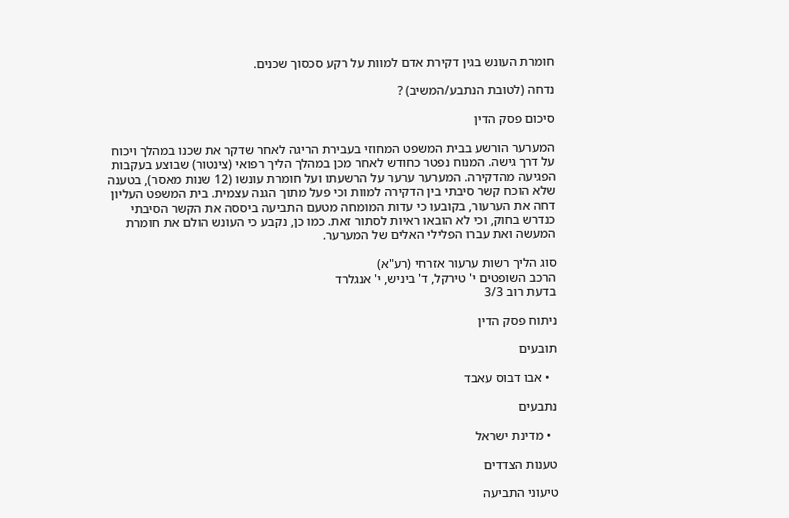חומרת העונש בגין דקירת אדם למוות על רקע סכסוך שכנים.

נדחה (לטובת הנתבע/המשיב) ?

סיכום פסק הדין

המערער הורשע בבית המשפט המחוזי בעבירת הריגה לאחר שדקר את שכנו במהלך ויכוח על דרך גישה. המנוח נפטר כחודש לאחר מכן במהלך הליך רפואי (צינטור) שבוצע בעקבות הפגיעה מהדקירה. המערער ערער על הרשעתו ועל חומרת עונשו (12 שנות מאסר), בטענה שלא הוכח קשר סיבתי בין הדקירה למוות וכי פעל מתוך הגנה עצמית. בית המשפט העליון דחה את הערעור, בקובעו כי עדות המומחה מטעם התביעה ביססה את הקשר הסיבתי כנדרש בחוק, וכי לא הובאו ראיות לסתור זאת. כמו כן, נקבע כי העונש הולם את חומרת המעשה ואת עברו הפלילי האלים של המערער.

סוג הליך רשות ערעור אזרחי (רע"א)
הרכב השופטים י' טירקל, ד' ביניש, י' אנגלרד
בדעת רוב 3/3

ניתוח פסק הדין

תובעים

  • אבו דבוס עאבד

נתבעים

  • מדינת ישראל

טענות הצדדים

טיעוני התביעה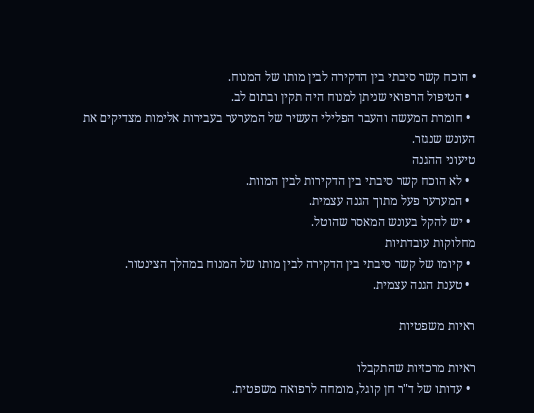• הוכח קשר סיבתי בין הדקירה לבין מותו של המנוח.
  • הטיפול הרפואי שניתן למנוח היה תקין ובתום לב.
  • חומרת המעשה והעבר הפלילי העשיר של המערער בעבירות אלימות מצדיקים את העונש שנגזר.
טיעוני ההגנה
  • לא הוכח קשר סיבתי בין הדקירות לבין המוות.
  • המערער פעל מתוך הגנה עצמית.
  • יש להקל בעונש המאסר שהוטל.
מחלוקות עובדתיות
  • קיומו של קשר סיבתי בין הדקירה לבין מותו של המנוח במהלך הצינטור.
  • טענת הגנה עצמית.

ראיות משפטיות

ראיות מרכזיות שהתקבלו
  • עדותו של ד"ר חן קוגל, מומחה לרפואה משפטית.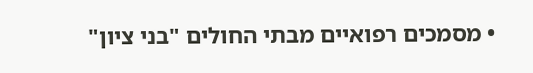• מסמכים רפואיים מבתי החולים "בני ציון"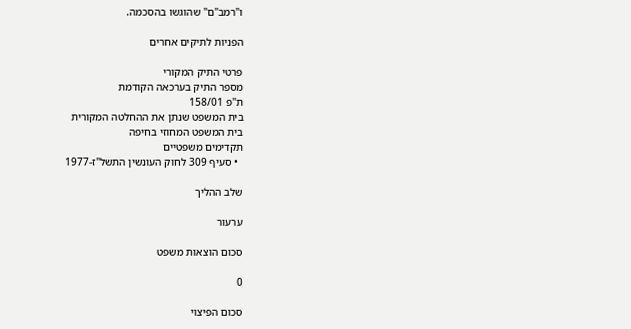ו"רמב"ם" שהוגשו בהסכמה.

הפניות לתיקים אחרים

פרטי התיק המקורי
מספר התיק בערכאה הקודמת
ת"פ 158/01
בית המשפט שנתן את ההחלטה המקורית
בית המשפט המחוזי בחיפה
תקדימים משפטיים
  • סעיף 309 לחוק העונשין התשל"ז-1977

שלב ההליך

ערעור

סכום הוצאות משפט

0

סכום הפיצוי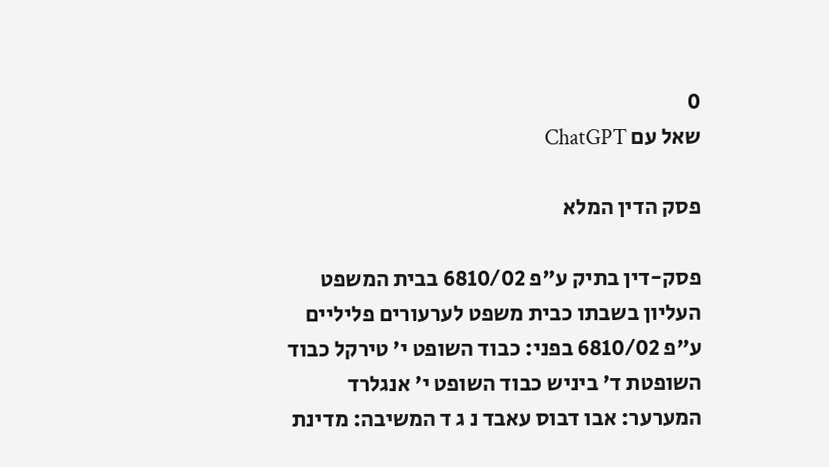0
שאל עם ChatGPT

פסק הדין המלא

פסק-דין בתיק ע"פ 6810/02 בבית המשפט העליון בשבתו כבית משפט לערעורים פליליים ע"פ 6810/02 בפני: כבוד השופט י' טירקל כבוד השופטת ד' ביניש כבוד השופט י' אנגלרד המערער: אבו דבוס עאבד נ ג ד המשיבה: מדינת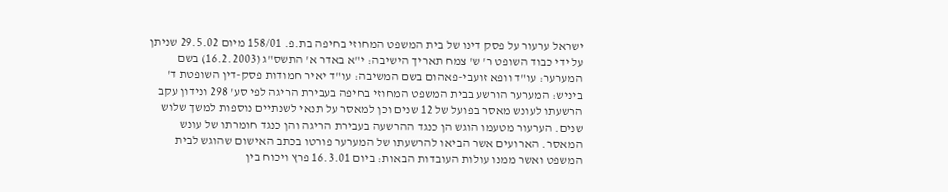ישראל ערעור על פסק דינו של בית המשפט המחוזי בחיפה בת.פ. 158/01 מיום 29.5.02 שניתן על ידי כבוד השופט ר' ש' צמח תאריך הישיבה: י"א באדר א' התשס"ג (16.2.2003) בשם המערער: עו"ד וופא זועבי-פאהום בשם המשיבה: עו"ד יאיר חמודות פסק-דין השופטת ד' ביניש: המערער הורשע בבית המשפט המחוזי בחיפה בעבירת הריגה לפי סע' 298 ונידון עקב הרשעתו לעונש מאסר בפועל של 12 שנים וכן למאסר על תנאי לשנתיים נוספות למשך שלוש שנים. הערעור מטעמו הוגש הן כנגד ההרשעה בעבירת הריגה והן כנגד חומרתו של עונש המאסר. הארועים אשר הביאו להרשעתו של המערער פורטו בכתב האישום שהוגש לבית המשפט ואשר ממנו עולות העובדות הבאות: ביום 16.3.01 פרץ ויכוח בין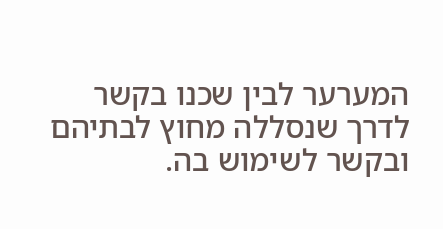המערער לבין שכנו בקשר לדרך שנסללה מחוץ לבתיהם ובקשר לשימוש בה.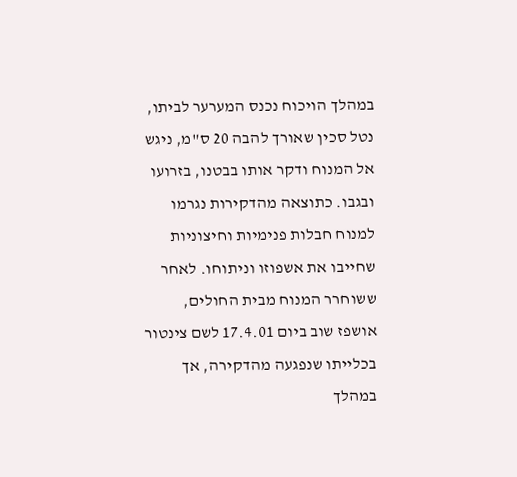במהלך הויכוח נכנס המערער לביתו, נטל סכין שאורך להבה 20 ס"מ, ניגש אל המנוח ודקר אותו בבטנו, בזרועו ובגבו. כתוצאה מהדקירות נגרמו למנוח חבלות פנימיות וחיצוניות שחייבו את אשפוזו וניתוחו. לאחר ששוחרר המנוח מבית החולים, אושפז שוב ביום 17.4.01 לשם צינטור בכלייתו שנפגעה מהדקירה, אך במהלך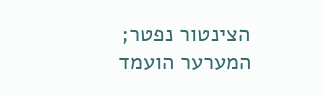הצינטור נפטר; המערער הועמד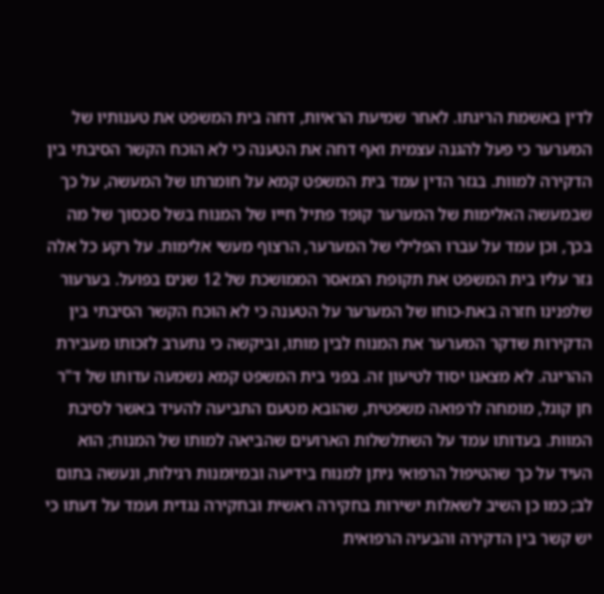לדין באשמת הריגתו. לאחר שמיעת הראיות, דחה בית המשפט את טענותיו של המערער כי פעל להגנה עצמית ואף דחה את הטענה כי לא הוכח הקשר הסיבתי בין הדקירה למוות. בגזר הדין עמד בית המשפט קמא על חומרתו של המעשה, על כך שבמעשה האלימות של המערער קופד פתיל חייו של המנוח בשל סכסוך של מה בכך, וכן עמד על עברו הפלילי של המערער, הרצוף מעשי אלימות. על רקע כל אלה גזר עליו בית המשפט את תקופת המאסר הממושכת של 12 שנים בפועל. בערעור שלפנינו חזרה באת-כוחו של המערער על הטענה כי לא הוכח הקשר הסיבתי בין הדקירות שדקר המערער את המנוח לבין מותו, וביקשה כי נתערב לזכותו מעבירת ההריגה. לא מצאנו יסוד לטיעון זה. בפני בית המשפט קמא נשמעה עדותו של ד"ר חן קוגל, מומחה לרפואה משפטית, שהובא מטעם התביעה להעיד באשר לסיבת המוות. בעדותו עמד על השתלשלות הארועים שהביאה למותו של המנוח; הוא העיד על כך שהטיפול הרפואי ניתן למנוח בידיעה ובמיומנות רגילות, ונעשה בתום לב; כמו כן השיב לשאלות ישירות בחקירה ראשית ובחקירה נגדית ועמד על דעתו כי יש קשר בין הדקירה והבעיה הרפואית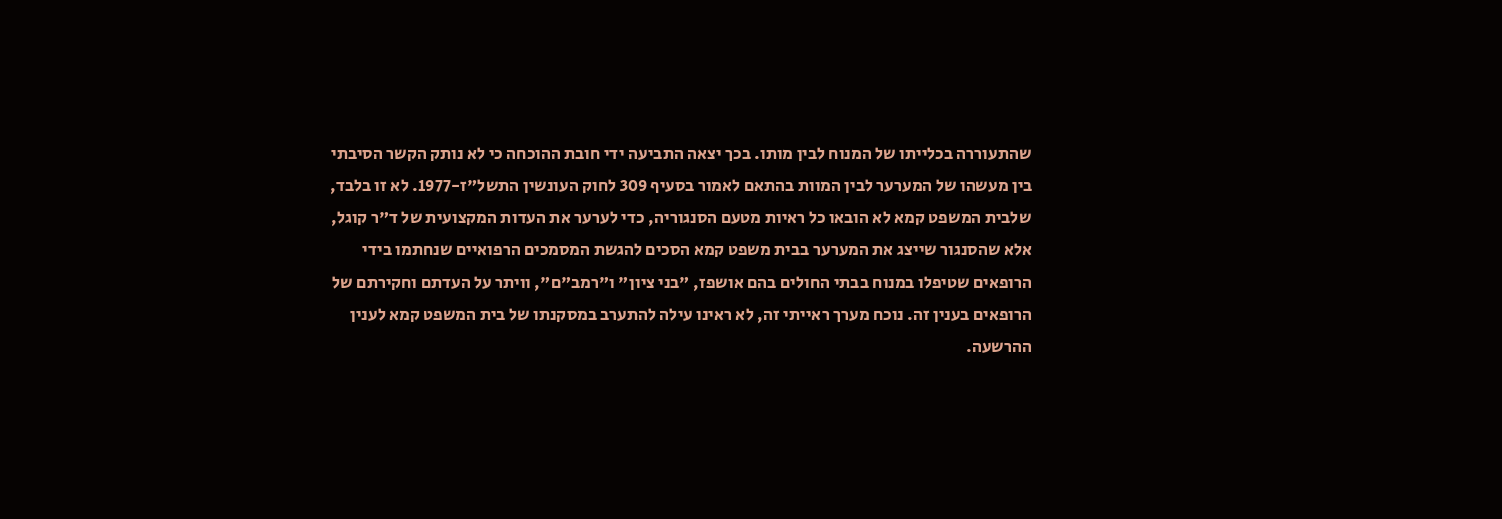שהתעוררה בכלייתו של המנוח לבין מותו. בכך יצאה התביעה ידי חובת ההוכחה כי לא נותק הקשר הסיבתי בין מעשהו של המערער לבין המוות בהתאם לאמור בסעיף 309 לחוק העונשין התשל"ז-1977. לא זו בלבד, שלבית המשפט קמא לא הובאו כל ראיות מטעם הסנגוריה, כדי לערער את העדות המקצועית של ד"ר קוגל, אלא שהסנגור שייצג את המערער בבית משפט קמא הסכים להגשת המסמכים הרפואיים שנחתמו בידי הרופאים שטיפלו במנוח בבתי החולים בהם אושפז, "בני ציון" ו"רמב"ם", וויתר על העדתם וחקירתם של הרופאים בענין זה. נוכח מערך ראייתי זה, לא ראינו עילה להתערב במסקנתו של בית המשפט קמא לענין ההרשעה.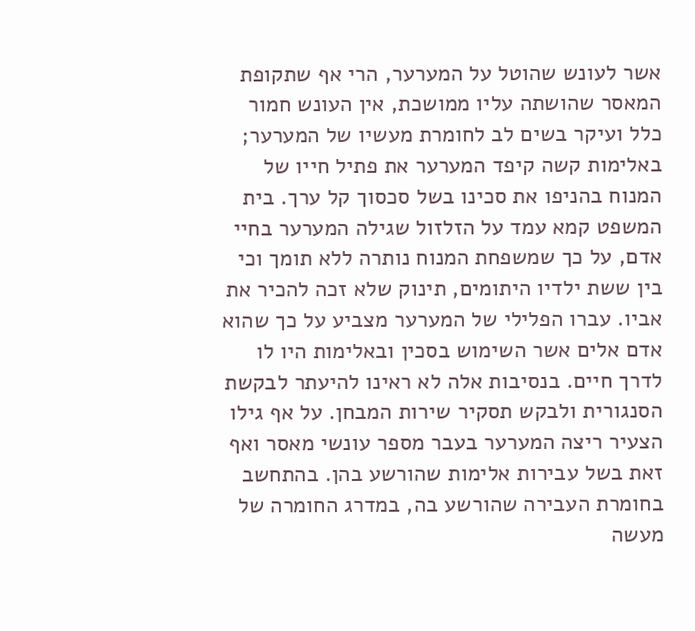אשר לעונש שהוטל על המערער, הרי אף שתקופת המאסר שהושתה עליו ממושכת, אין העונש חמור כלל ועיקר בשים לב לחומרת מעשיו של המערער; באלימות קשה קיפד המערער את פתיל חייו של המנוח בהניפו את סכינו בשל סכסוך קל ערך. בית המשפט קמא עמד על הזלזול שגילה המערער בחיי אדם, על כך שמשפחת המנוח נותרה ללא תומך וכי בין ששת ילדיו היתומים, תינוק שלא זכה להכיר את אביו. עברו הפלילי של המערער מצביע על כך שהוא אדם אלים אשר השימוש בסכין ובאלימות היו לו לדרך חיים. בנסיבות אלה לא ראינו להיעתר לבקשת הסנגורית ולבקש תסקיר שירות המבחן. על אף גילו הצעיר ריצה המערער בעבר מספר עונשי מאסר ואף זאת בשל עבירות אלימות שהורשע בהן. בהתחשב בחומרת העבירה שהורשע בה, במדרג החומרה של מעשה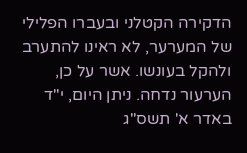הדקירה הקטלני ובעברו הפלילי של המערער, לא ראינו להתערב ולהקל בעונשו. אשר על כן, הערעור נדחה. ניתן היום, י"ד באדר א' תשס"ג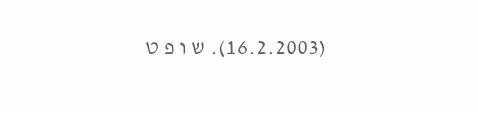(16.2.2003). ש ו פ ט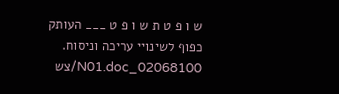ש ו פ ט ת ש ו פ ט ___ העותק כפוף לשינויי עריכה וניסוח. 02068100_N01.doc/צש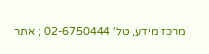מרכז מידע, טל' 02-6750444 ; אתר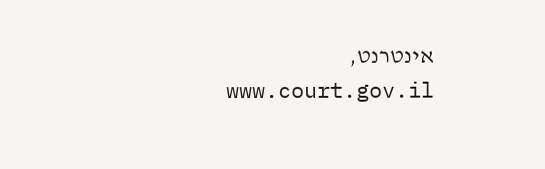אינטרנט, www.court.gov.il